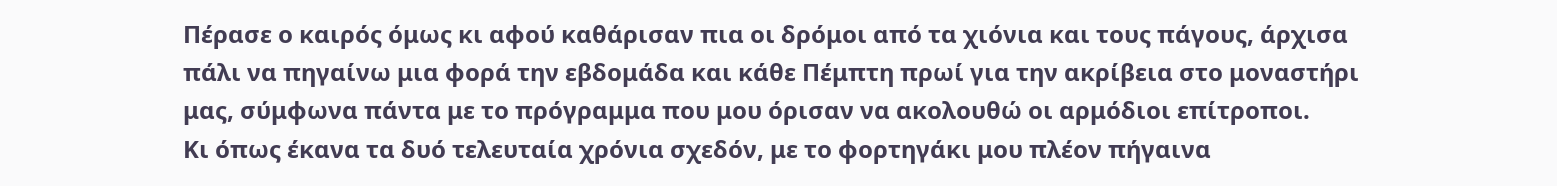Πέρασε ο καιρός όμως κι αφού καθάρισαν πια οι δρόμοι από τα χιόνια και τους πάγους, άρχισα πάλι να πηγαίνω μια φορά την εβδομάδα και κάθε Πέμπτη πρωί για την ακρίβεια στο μοναστήρι μας, σύμφωνα πάντα με το πρόγραμμα που μου όρισαν να ακολουθώ οι αρμόδιοι επίτροποι.
Κι όπως έκανα τα δυό τελευταία χρόνια σχεδόν, με το φορτηγάκι μου πλέον πήγαινα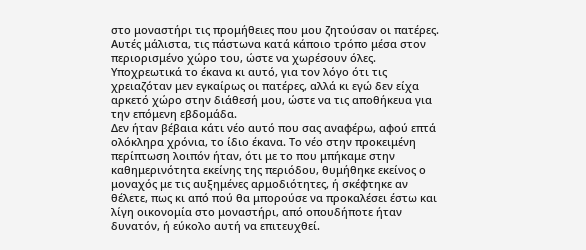στο μοναστήρι τις προμήθειες που μου ζητούσαν οι πατέρες. Αυτές μάλιστα, τις πάστωνα κατά κάποιο τρόπο μέσα στον περιορισμένο χώρο του, ώστε να χωρέσουν όλες.
Υποχρεωτικά το έκανα κι αυτό, για τον λόγο ότι τις χρειαζόταν μεν εγκαίρως οι πατέρες, αλλά κι εγώ δεν είχα αρκετό χώρο στην διάθεσή μου, ώστε να τις αποθήκευα για την επόμενη εβδομάδα.
Δεν ήταν βέβαια κάτι νέο αυτό που σας αναφέρω, αφού επτά ολόκληρα χρόνια, το ίδιο έκανα. Το νέο στην προκειμένη περίπτωση λοιπόν ήταν, ότι με το που μπήκαμε στην καθημερινότητα εκείνης της περιόδου, θυμήθηκε εκείνος ο μοναχός με τις αυξημένες αρμοδιότητες, ή σκέφτηκε αν θέλετε, πως κι από πού θα μπορούσε να προκαλέσει έστω και λίγη οικονομία στο μοναστήρι, από οπουδήποτε ήταν δυνατόν, ή εύκολο αυτή να επιτευχθεί.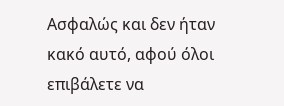Ασφαλώς και δεν ήταν κακό αυτό, αφού όλοι επιβάλετε να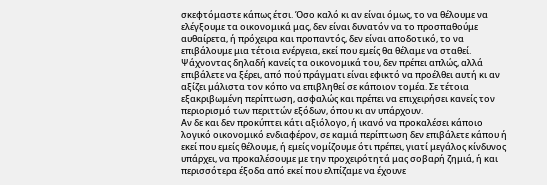σκεφτόμαστε κάπως έτσι. Όσο καλό κι αν είναι όμως, το να θέλουμε να ελέγξουμε τα οικονομικά μας, δεν είναι δυνατόν να το προσπαθούμε αυθαίρετα, ή πρόχειρα και προπαντός, δεν είναι αποδοτικό, το να επιβάλουμε μια τέτοια ενέργεια, εκεί που εμείς θα θέλαμε να σταθεί.
Ψάχνοντας δηλαδή κανείς τα οικονομικά του, δεν πρέπει απλώς, αλλά επιβάλετε να ξέρει, από πού πράγματι είναι εφικτό να προέλθει αυτή κι αν αξίζει μάλιστα τον κόπο να επιβληθεί σε κάποιον τομέα. Σε τέτοια εξακριβωμένη περίπτωση, ασφαλώς και πρέπει να επιχειρήσει κανείς τον περιορισμό των περιττών εξόδων, όπου κι αν υπάρχουν.
Αν δε και δεν προκύπτει κάτι αξιόλογο, ή ικανό να προκαλέσει κάποιο λογικό οικονομικό ενδιαφέρον, σε καμιά περίπτωση δεν επιβάλετε κάπου ή εκεί που εμείς θέλουμε, ή εμείς νομίζουμε ότι πρέπει, γιατί μεγάλος κίνδυνος υπάρχει, να προκαλέσουμε με την προχειρότητά μας σοβαρή ζημιά, ή και περισσότερα έξοδα από εκεί που ελπίζαμε να έχουνε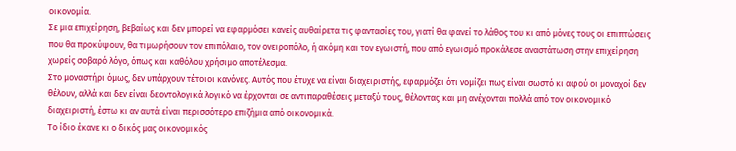οικονομία.
Σε μια επιχείρηση, βεβαίως και δεν μπορεί να εφαρμόσει κανείς αυθαίρετα τις φαντασίες του, γιατί θα φανεί το λάθος του κι από μόνες τους οι επιπτώσεις που θα προκύψουν, θα τιμωρήσουν τον επιπόλαιο, τον ονειροπόλο, ή ακόμη και τον εγωιστή, που από εγωισμό προκάλεσε αναστάτωση στην επιχείρηση χωρείς σοβαρό λόγο, όπως και καθόλου χρήσιμο αποτέλεσμα.
Στο μοναστήρι όμως, δεν υπάρχουν τέτοιοι κανόνες. Αυτός που έτυχε να είναι διαχειριστής, εφαρμόζει ότι νομίζει πως είναι σωστό κι αφού οι μοναχοί δεν θέλουν, αλλά και δεν είναι δεοντολογικά λογικό να έρχονται σε αντιπαραθέσεις μεταξύ τους, θέλοντας και μη ανέχονται πολλά από τον οικονομικό διαχειριστή, έστω κι αν αυτά είναι περισσότερο επιζήμια από οικονομικά.
Το ίδιο έκανε κι ο δικός μας οικονομικός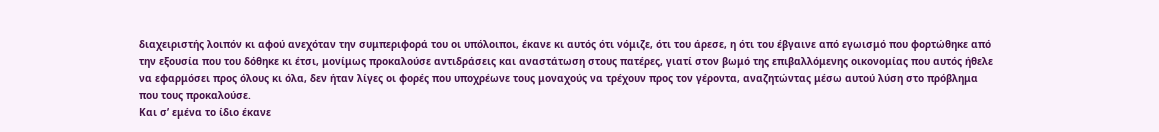διαχειριστής λοιπόν κι αφού ανεχόταν την συμπεριφορά του οι υπόλοιποι, έκανε κι αυτός ότι νόμιζε, ότι του άρεσε, η ότι του έβγαινε από εγωισμό που φορτώθηκε από την εξουσία που του δόθηκε κι έτσι, μονίμως προκαλούσε αντιδράσεις και αναστάτωση στους πατέρες, γιατί στον βωμό της επιβαλλόμενης οικονομίας που αυτός ήθελε να εφαρμόσει προς όλους κι όλα, δεν ήταν λίγες οι φορές που υποχρέωνε τους μοναχούς να τρέχουν προς τον γέροντα, αναζητώντας μέσω αυτού λύση στο πρόβλημα που τους προκαλούσε.
Και σ’ εμένα το ίδιο έκανε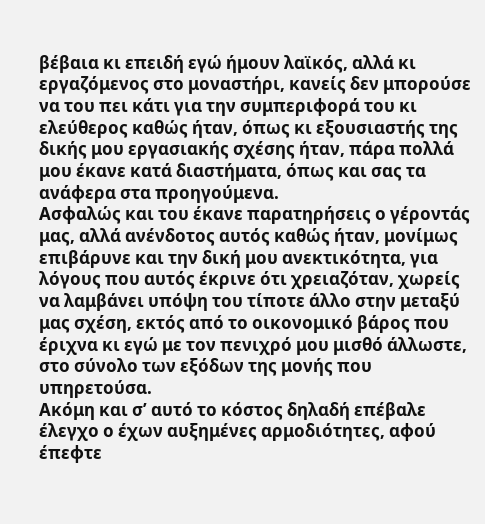βέβαια κι επειδή εγώ ήμουν λαϊκός, αλλά κι εργαζόμενος στο μοναστήρι, κανείς δεν μπορούσε να του πει κάτι για την συμπεριφορά του κι ελεύθερος καθώς ήταν, όπως κι εξουσιαστής της δικής μου εργασιακής σχέσης ήταν, πάρα πολλά μου έκανε κατά διαστήματα, όπως και σας τα ανάφερα στα προηγούμενα.
Ασφαλώς και του έκανε παρατηρήσεις ο γέροντάς μας, αλλά ανένδοτος αυτός καθώς ήταν, μονίμως επιβάρυνε και την δική μου ανεκτικότητα, για λόγους που αυτός έκρινε ότι χρειαζόταν, χωρείς να λαμβάνει υπόψη του τίποτε άλλο στην μεταξύ μας σχέση, εκτός από το οικονομικό βάρος που έριχνα κι εγώ με τον πενιχρό μου μισθό άλλωστε, στο σύνολο των εξόδων της μονής που υπηρετούσα.
Ακόμη και σ’ αυτό το κόστος δηλαδή επέβαλε έλεγχο ο έχων αυξημένες αρμοδιότητες, αφού έπεφτε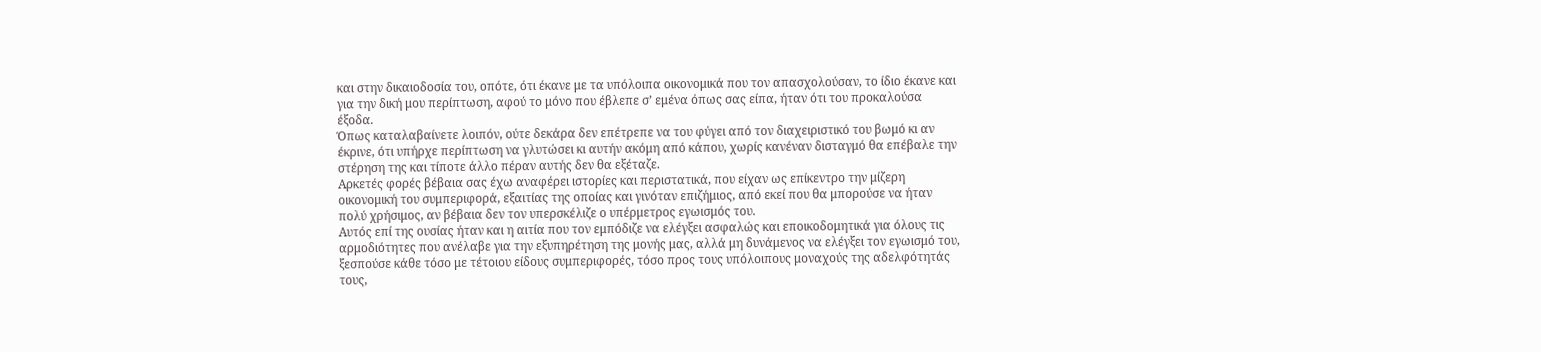και στην δικαιοδοσία του, οπότε, ότι έκανε με τα υπόλοιπα οικονομικά που τον απασχολούσαν, το ίδιο έκανε και για την δική μου περίπτωση, αφού το μόνο που έβλεπε σ’ εμένα όπως σας είπα, ήταν ότι του προκαλούσα έξοδα.
Όπως καταλαβαίνετε λοιπόν, ούτε δεκάρα δεν επέτρεπε να του φύγει από τον διαχειριστικό του βωμό κι αν έκρινε, ότι υπήρχε περίπτωση να γλυτώσει κι αυτήν ακόμη από κάπου, χωρίς κανέναν δισταγμό θα επέβαλε την στέρηση της και τίποτε άλλο πέραν αυτής δεν θα εξέταζε.
Αρκετές φορές βέβαια σας έχω αναφέρει ιστορίες και περιστατικά, που είχαν ως επίκεντρο την μίζερη οικονομική του συμπεριφορά, εξαιτίας της οποίας και γινόταν επιζήμιος, από εκεί που θα μπορούσε να ήταν πολύ χρήσιμος, αν βέβαια δεν τον υπερσκέλιζε ο υπέρμετρος εγωισμός του.
Αυτός επί της ουσίας ήταν και η αιτία που τον εμπόδιζε να ελέγξει ασφαλώς και εποικοδομητικά για όλους τις αρμοδιότητες που ανέλαβε για την εξυπηρέτηση της μονής μας, αλλά μη δυνάμενος να ελέγξει τον εγωισμό του, ξεσπούσε κάθε τόσο με τέτοιου είδους συμπεριφορές, τόσο προς τους υπόλοιπους μοναχούς της αδελφότητάς τους,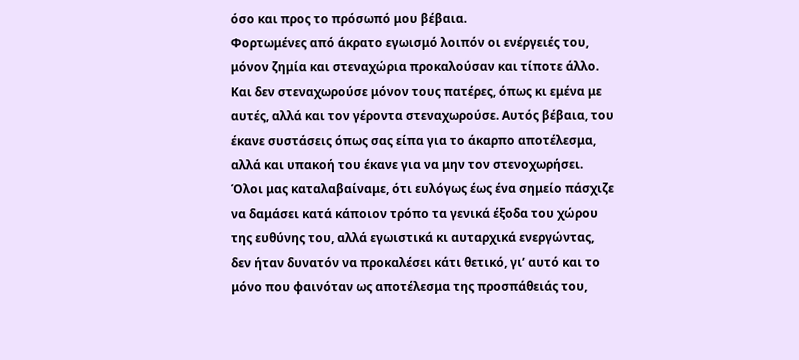όσο και προς το πρόσωπό μου βέβαια.
Φορτωμένες από άκρατο εγωισμό λοιπόν οι ενέργειές του, μόνον ζημία και στεναχώρια προκαλούσαν και τίποτε άλλο. Και δεν στεναχωρούσε μόνον τους πατέρες, όπως κι εμένα με αυτές, αλλά και τον γέροντα στεναχωρούσε. Αυτός βέβαια, του έκανε συστάσεις όπως σας είπα για το άκαρπο αποτέλεσμα, αλλά και υπακοή του έκανε για να μην τον στενοχωρήσει.
Όλοι μας καταλαβαίναμε, ότι ευλόγως έως ένα σημείο πάσχιζε να δαμάσει κατά κάποιον τρόπο τα γενικά έξοδα του χώρου της ευθύνης του, αλλά εγωιστικά κι αυταρχικά ενεργώντας, δεν ήταν δυνατόν να προκαλέσει κάτι θετικό, γι’ αυτό και το μόνο που φαινόταν ως αποτέλεσμα της προσπάθειάς του,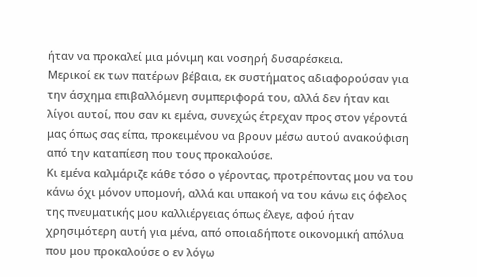ήταν να προκαλεί μια μόνιμη και νοσηρή δυσαρέσκεια.
Μερικοί εκ των πατέρων βέβαια, εκ συστήματος αδιαφορούσαν για την άσχημα επιβαλλόμενη συμπεριφορά του, αλλά δεν ήταν και λίγοι αυτοί, που σαν κι εμένα, συνεχώς έτρεχαν προς στον γέροντά μας όπως σας είπα, προκειμένου να βρουν μέσω αυτού ανακούφιση από την καταπίεση που τους προκαλούσε.
Κι εμένα καλμάριζε κάθε τόσο ο γέροντας, προτρέποντας μου να του κάνω όχι μόνον υπομονή, αλλά και υπακοή να του κάνω εις όφελος της πνευματικής μου καλλιέργειας όπως έλεγε, αφού ήταν χρησιμότερη αυτή για μένα, από οποιαδήποτε οικονομική απόλυα που μου προκαλούσε ο εν λόγω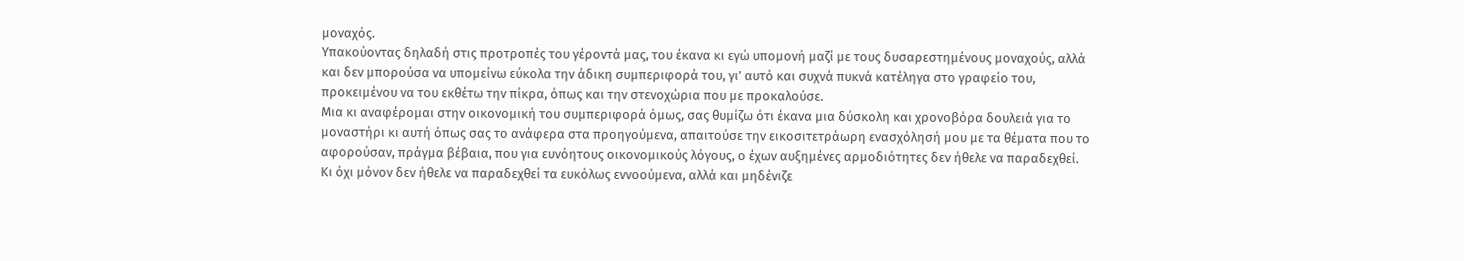μοναχός.
Υπακούοντας δηλαδή στις προτροπές του γέροντά μας, του έκανα κι εγώ υπομονή μαζί με τους δυσαρεστημένους μοναχούς, αλλά και δεν μπορούσα να υπομείνω εύκολα την άδικη συμπεριφορά του, γι’ αυτό και συχνά πυκνά κατέληγα στο γραφείο του, προκειμένου να του εκθέτω την πίκρα, όπως και την στενοχώρια που με προκαλούσε.
Μια κι αναφέρομαι στην οικονομική του συμπεριφορά όμως, σας θυμίζω ότι έκανα μια δύσκολη και χρονοβόρα δουλειά για το μοναστήρι κι αυτή όπως σας το ανάφερα στα προηγούμενα, απαιτούσε την εικοσιτετράωρη ενασχόλησή μου με τα θέματα που το αφορούσαν, πράγμα βέβαια, που για ευνόητους οικονομικούς λόγους, ο έχων αυξημένες αρμοδιότητες δεν ήθελε να παραδεχθεί.
Κι όχι μόνον δεν ήθελε να παραδεχθεί τα ευκόλως εννοούμενα, αλλά και μηδένιζε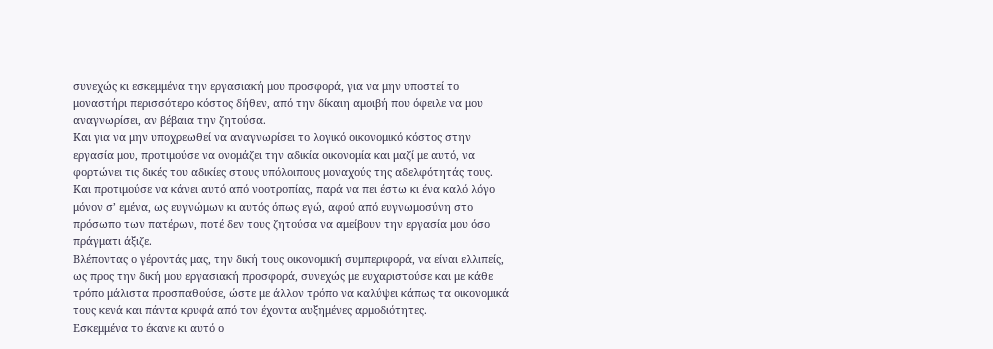συνεχώς κι εσκεμμένα την εργασιακή μου προσφορά, για να μην υποστεί το μοναστήρι περισσότερο κόστος δήθεν, από την δίκαιη αμοιβή που όφειλε να μου αναγνωρίσει, αν βέβαια την ζητούσα.
Και για να μην υποχρεωθεί να αναγνωρίσει το λογικό οικονομικό κόστος στην εργασία μου, προτιμούσε να ονομάζει την αδικία οικονομία και μαζί με αυτό, να φορτώνει τις δικές του αδικίες στους υπόλοιπους μοναχούς της αδελφότητάς τους.
Και προτιμούσε να κάνει αυτό από νοοτροπίας, παρά να πει έστω κι ένα καλό λόγο μόνον σ’ εμένα, ως ευγνώμων κι αυτός όπως εγώ, αφού από ευγνωμοσύνη στο πρόσωπο των πατέρων, ποτέ δεν τους ζητούσα να αμείβουν την εργασία μου όσο πράγματι άξιζε.
Βλέποντας ο γέροντάς μας, την δική τους οικονομική συμπεριφορά, να είναι ελλιπείς, ως προς την δική μου εργασιακή προσφορά, συνεχώς με ευχαριστούσε και με κάθε τρόπο μάλιστα προσπαθούσε, ώστε με άλλον τρόπο να καλύψει κάπως τα οικονομικά τους κενά και πάντα κρυφά από τον έχοντα αυξημένες αρμοδιότητες.
Εσκεμμένα το έκανε κι αυτό ο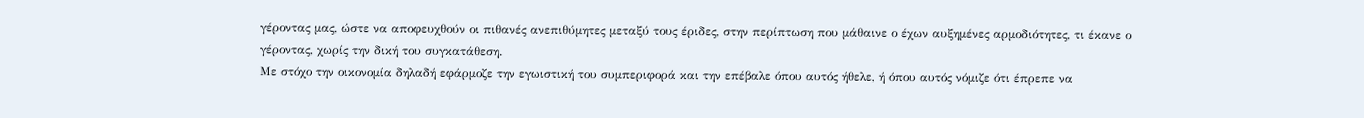γέροντας μας, ώστε να αποφευχθούν οι πιθανές ανεπιθύμητες μεταξύ τους έριδες, στην περίπτωση που μάθαινε ο έχων αυξημένες αρμοδιότητες, τι έκανε ο γέροντας, χωρίς την δική του συγκατάθεση.
Με στόχο την οικονομία δηλαδή εφάρμοζε την εγωιστική του συμπεριφορά και την επέβαλε όπου αυτός ήθελε, ή όπου αυτός νόμιζε ότι έπρεπε να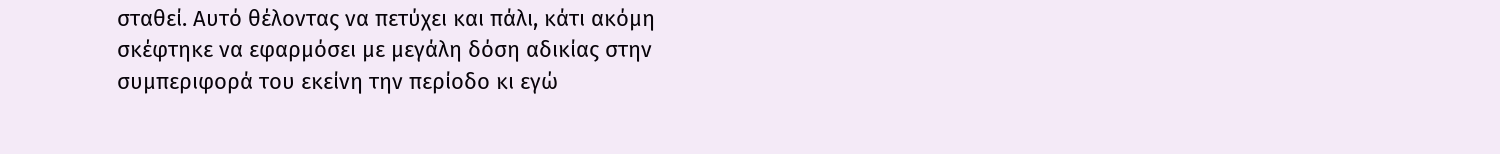σταθεί. Αυτό θέλοντας να πετύχει και πάλι, κάτι ακόμη σκέφτηκε να εφαρμόσει με μεγάλη δόση αδικίας στην συμπεριφορά του εκείνη την περίοδο κι εγώ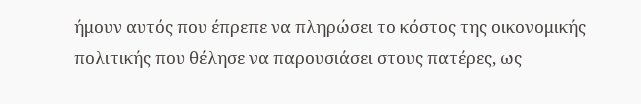ήμουν αυτός που έπρεπε να πληρώσει το κόστος της οικονομικής πολιτικής που θέλησε να παρουσιάσει στους πατέρες, ως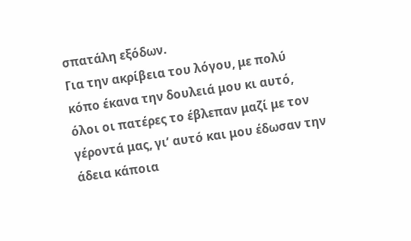σπατάλη εξόδων.
Για την ακρίβεια του λόγου, με πολύ κόπο έκανα την δουλειά μου κι αυτό, όλοι οι πατέρες το έβλεπαν μαζί με τον γέροντά μας, γι’ αυτό και μου έδωσαν την άδεια κάποια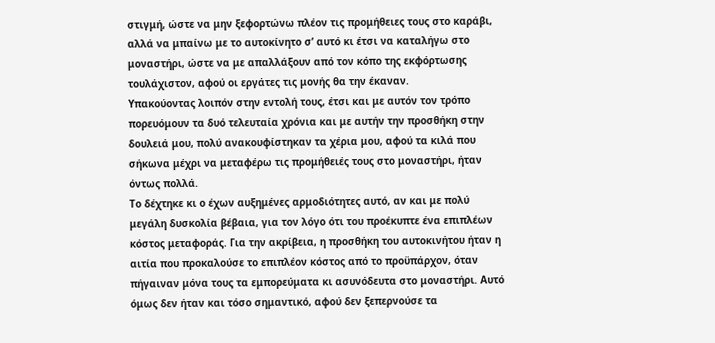στιγμή, ώστε να μην ξεφορτώνω πλέον τις προμήθειες τους στο καράβι, αλλά να μπαίνω με το αυτοκίνητο σ’ αυτό κι έτσι να καταλήγω στο μοναστήρι, ώστε να με απαλλάξουν από τον κόπο της εκφόρτωσης τουλάχιστον, αφού οι εργάτες τις μονής θα την έκαναν.
Υπακούοντας λοιπόν στην εντολή τους, έτσι και με αυτόν τον τρόπο πορευόμουν τα δυό τελευταία χρόνια και με αυτήν την προσθήκη στην δουλειά μου, πολύ ανακουφίστηκαν τα χέρια μου, αφού τα κιλά που σήκωνα μέχρι να μεταφέρω τις προμήθειές τους στο μοναστήρι, ήταν όντως πολλά.
Το δέχτηκε κι ο έχων αυξημένες αρμοδιότητες αυτό, αν και με πολύ μεγάλη δυσκολία βέβαια, για τον λόγο ότι του προέκυπτε ένα επιπλέων κόστος μεταφοράς. Για την ακρίβεια, η προσθήκη του αυτοκινήτου ήταν η αιτία που προκαλούσε το επιπλέον κόστος από το προϋπάρχον, όταν πήγαιναν μόνα τους τα εμπορεύματα κι ασυνόδευτα στο μοναστήρι. Αυτό όμως δεν ήταν και τόσο σημαντικό, αφού δεν ξεπερνούσε τα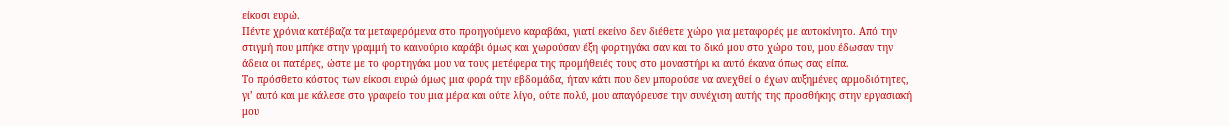είκοσι ευρώ.
Πέντε χρόνια κατέβαζα τα μεταφερόμενα στο προηγούμενο καραβάκι, γιατί εκείνο δεν διέθετε χώρο για μεταφορές με αυτοκίνητο. Από την στιγμή που μπήκε στην γραμμή το καινούριο καράβι όμως και χωρούσαν έξη φορτηγάκι σαν και το δικό μου στο χώρο του, μου έδωσαν την άδεια οι πατέρες, ώστε με το φορτηγάκι μου να τους μετέφερα της προμήθειές τους στο μοναστήρι κι αυτό έκανα όπως σας είπα.
Το πρόσθετο κόστος των είκοσι ευρώ όμως μια φορά την εβδομάδα, ήταν κάτι που δεν μπορούσε να ανεχθεί ο έχων αυξημένες αρμοδιότητες, γι’ αυτό και με κάλεσε στο γραφείο του μια μέρα και ούτε λίγο, ούτε πολύ, μου απαγόρευσε την συνέχιση αυτής της προσθήκης στην εργασιακή μου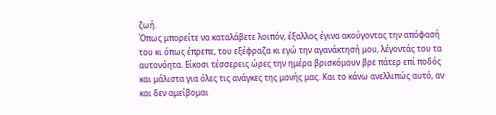ζωή.
Όπως μπορείτε να καταλάβετε λοιπόν, έξαλλος έγινα ακούγοντας την απόφασή του κι όπως έπρεπε, του εξέφραζα κι εγώ την αγανάκτησή μου, λέγοντάς του τα αυτονόητα. Είκοσι τέσσερεις ώρες την ημέρα βρισκόμουν βρε πάτερ επί ποδός και μάλιστα για όλες τις ανάγκες της μονής μας. Και το κάνω ανελλιπώς αυτό, αν και δεν αμείβομαι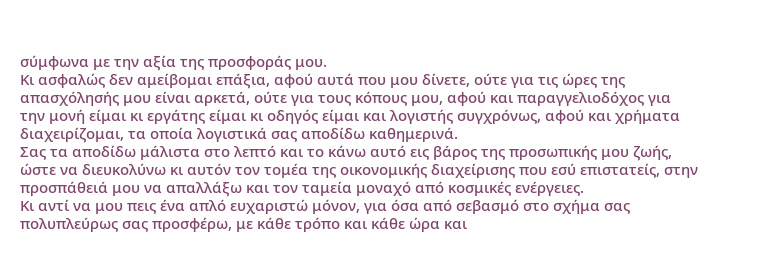σύμφωνα με την αξία της προσφοράς μου.
Κι ασφαλώς δεν αμείβομαι επάξια, αφού αυτά που μου δίνετε, ούτε για τις ώρες της απασχόλησής μου είναι αρκετά, ούτε για τους κόπους μου, αφού και παραγγελιοδόχος για την μονή είμαι κι εργάτης είμαι κι οδηγός είμαι και λογιστής συγχρόνως, αφού και χρήματα διαχειρίζομαι, τα οποία λογιστικά σας αποδίδω καθημερινά.
Σας τα αποδίδω μάλιστα στο λεπτό και το κάνω αυτό εις βάρος της προσωπικής μου ζωής, ώστε να διευκολύνω κι αυτόν τον τομέα της οικονομικής διαχείρισης που εσύ επιστατείς, στην προσπάθειά μου να απαλλάξω και τον ταμεία μοναχό από κοσμικές ενέργειες.
Κι αντί να μου πεις ένα απλό ευχαριστώ μόνον, για όσα από σεβασμό στο σχήμα σας πολυπλεύρως σας προσφέρω, με κάθε τρόπο και κάθε ώρα και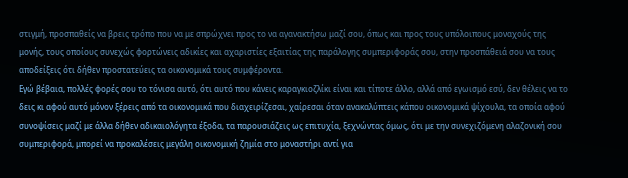στιγμή, προσπαθείς να βρεις τρόπο που να με σπρώχνει προς το να αγανακτήσω μαζί σου, όπως και προς τους υπόλοιπους μοναχούς της μονής, τους οποίους συνεχώς φορτώνεις αδικίες και αχαριστίες εξαιτίας της παράλογης συμπεριφοράς σου, στην προσπάθειά σου να τους αποδείξεις ότι δήθεν προστατεύεις τα οικονομικά τους συμφέροντα.
Εγώ βέβαια, πολλές φορές σου το τόνισα αυτό, ότι αυτό που κάνεις καραγκιοζλίκι είναι και τίποτε άλλο, αλλά από εγωισμό εσύ, δεν θέλεις να το δεις κι αφού αυτό μόνον ξέρεις από τα οικονομικά που διαχειρίζεσαι, χαίρεσαι όταν ανακαλύπτεις κάπου οικονομικά ψίχουλα, τα οποία αφού συνοψίσεις μαζί με άλλα δήθεν αδικαιολόγητα έξοδα, τα παρουσιάζεις ως επιτυχία, ξεχνώντας όμως, ότι με την συνεχιζόμενη αλαζονική σου συμπεριφορά, μπορεί να προκαλέσεις μεγάλη οικονομική ζημία στο μοναστήρι αντί για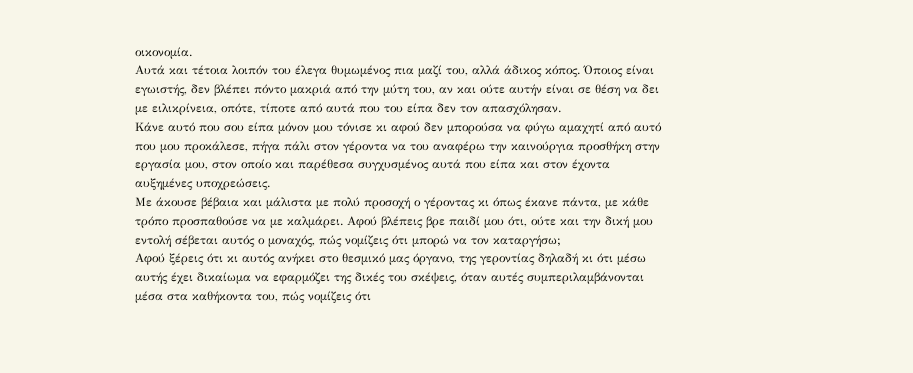οικονομία.
Αυτά και τέτοια λοιπόν του έλεγα θυμωμένος πια μαζί του, αλλά άδικος κόπος. Όποιος είναι εγωιστής, δεν βλέπει πόντο μακριά από την μύτη του, αν και ούτε αυτήν είναι σε θέση να δει με ειλικρίνεια, οπότε, τίποτε από αυτά που του είπα δεν τον απασχόλησαν.
Κάνε αυτό που σου είπα μόνον μου τόνισε κι αφού δεν μπορούσα να φύγω αμαχητί από αυτό που μου προκάλεσε, πήγα πάλι στον γέροντα να του αναφέρω την καινούργια προσθήκη στην εργασία μου, στον οποίο και παρέθεσα συγχυσμένος αυτά που είπα και στον έχοντα αυξημένες υποχρεώσεις.
Με άκουσε βέβαια και μάλιστα με πολύ προσοχή ο γέροντας κι όπως έκανε πάντα, με κάθε τρόπο προσπαθούσε να με καλμάρει. Αφού βλέπεις βρε παιδί μου ότι, ούτε και την δική μου εντολή σέβεται αυτός ο μοναχός, πώς νομίζεις ότι μπορώ να τον καταργήσω;
Αφού ξέρεις ότι κι αυτός ανήκει στο θεσμικό μας όργανο, της γεροντίας δηλαδή κι ότι μέσω αυτής έχει δικαίωμα να εφαρμόζει της δικές του σκέψεις, όταν αυτές συμπεριλαμβάνονται μέσα στα καθήκοντα του, πώς νομίζεις ότι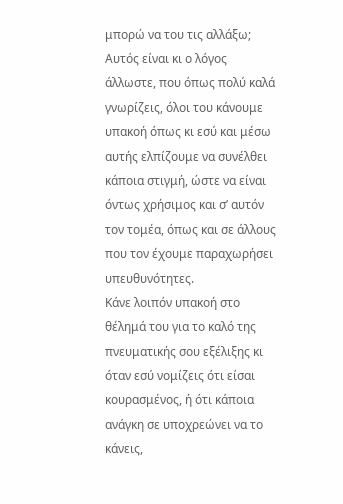μπορώ να του τις αλλάξω;
Αυτός είναι κι ο λόγος άλλωστε, που όπως πολύ καλά γνωρίζεις, όλοι του κάνουμε υπακοή όπως κι εσύ και μέσω αυτής ελπίζουμε να συνέλθει κάποια στιγμή, ώστε να είναι όντως χρήσιμος και σ’ αυτόν τον τομέα, όπως και σε άλλους που τον έχουμε παραχωρήσει υπευθυνότητες.
Κάνε λοιπόν υπακοή στο θέλημά του για το καλό της πνευματικής σου εξέλιξης κι όταν εσύ νομίζεις ότι είσαι κουρασμένος, ή ότι κάποια ανάγκη σε υποχρεώνει να το κάνεις,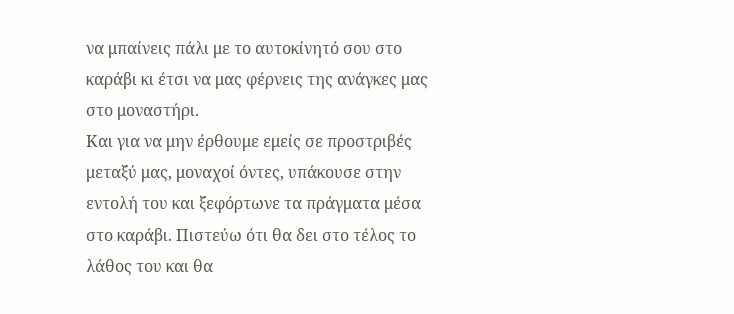να μπαίνεις πάλι με το αυτοκίνητό σου στο καράβι κι έτσι να μας φέρνεις της ανάγκες μας στο μοναστήρι.
Και για να μην έρθουμε εμείς σε προστριβές μεταξύ μας, μοναχοί όντες, υπάκουσε στην εντολή του και ξεφόρτωνε τα πράγματα μέσα στο καράβι. Πιστεύω ότι θα δει στο τέλος το λάθος του και θα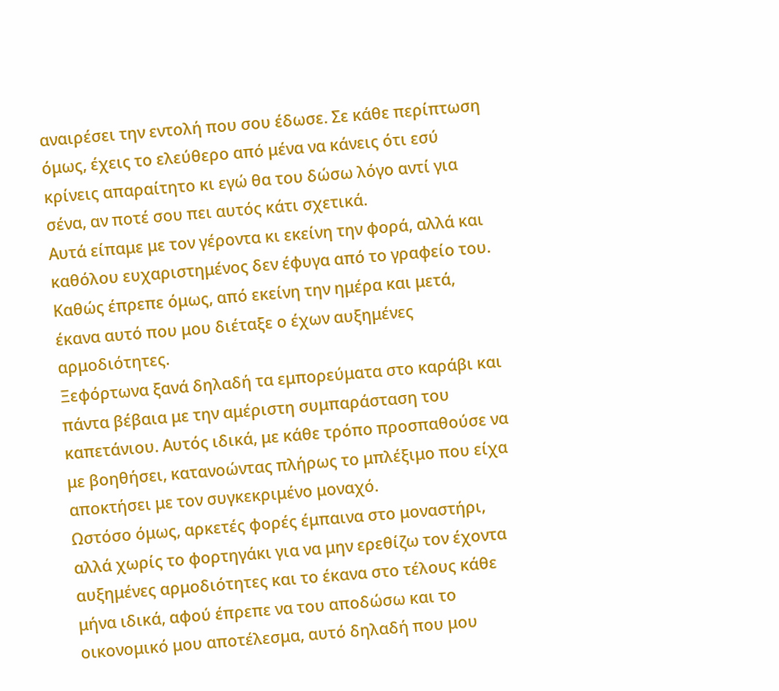αναιρέσει την εντολή που σου έδωσε. Σε κάθε περίπτωση όμως, έχεις το ελεύθερο από μένα να κάνεις ότι εσύ κρίνεις απαραίτητο κι εγώ θα του δώσω λόγο αντί για σένα, αν ποτέ σου πει αυτός κάτι σχετικά.
Αυτά είπαμε με τον γέροντα κι εκείνη την φορά, αλλά και καθόλου ευχαριστημένος δεν έφυγα από το γραφείο του. Καθώς έπρεπε όμως, από εκείνη την ημέρα και μετά, έκανα αυτό που μου διέταξε ο έχων αυξημένες αρμοδιότητες.
Ξεφόρτωνα ξανά δηλαδή τα εμπορεύματα στο καράβι και πάντα βέβαια με την αμέριστη συμπαράσταση του καπετάνιου. Αυτός ιδικά, με κάθε τρόπο προσπαθούσε να με βοηθήσει, κατανοώντας πλήρως το μπλέξιμο που είχα αποκτήσει με τον συγκεκριμένο μοναχό.
Ωστόσο όμως, αρκετές φορές έμπαινα στο μοναστήρι, αλλά χωρίς το φορτηγάκι για να μην ερεθίζω τον έχοντα αυξημένες αρμοδιότητες και το έκανα στο τέλους κάθε μήνα ιδικά, αφού έπρεπε να του αποδώσω και το οικονομικό μου αποτέλεσμα, αυτό δηλαδή που μου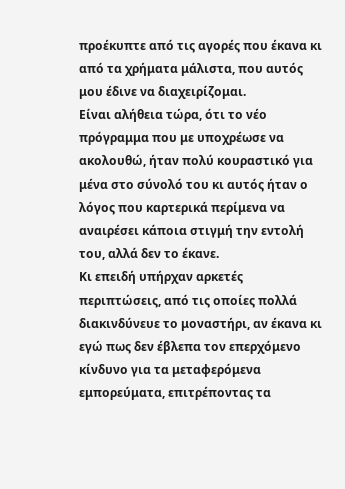προέκυπτε από τις αγορές που έκανα κι από τα χρήματα μάλιστα, που αυτός μου έδινε να διαχειρίζομαι.
Είναι αλήθεια τώρα, ότι το νέο πρόγραμμα που με υποχρέωσε να ακολουθώ, ήταν πολύ κουραστικό για μένα στο σύνολό του κι αυτός ήταν ο λόγος που καρτερικά περίμενα να αναιρέσει κάποια στιγμή την εντολή του, αλλά δεν το έκανε.
Κι επειδή υπήρχαν αρκετές περιπτώσεις, από τις οποίες πολλά διακινδύνευε το μοναστήρι, αν έκανα κι εγώ πως δεν έβλεπα τον επερχόμενο κίνδυνο για τα μεταφερόμενα εμπορεύματα, επιτρέποντας τα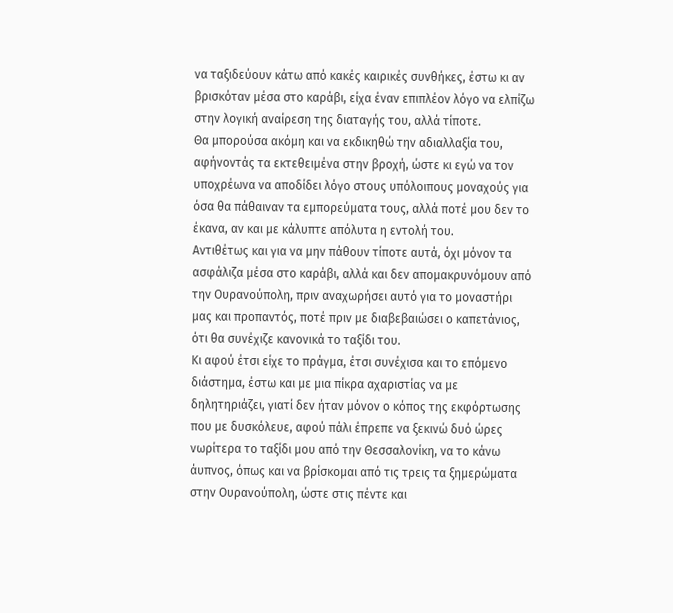να ταξιδεύουν κάτω από κακές καιρικές συνθήκες, έστω κι αν βρισκόταν μέσα στο καράβι, είχα έναν επιπλέον λόγο να ελπίζω στην λογική αναίρεση της διαταγής του, αλλά τίποτε.
Θα μπορούσα ακόμη και να εκδικηθώ την αδιαλλαξία του, αφήνοντάς τα εκτεθειμένα στην βροχή, ώστε κι εγώ να τον υποχρέωνα να αποδίδει λόγο στους υπόλοιπους μοναχούς για όσα θα πάθαιναν τα εμπορεύματα τους, αλλά ποτέ μου δεν το έκανα, αν και με κάλυπτε απόλυτα η εντολή του.
Αντιθέτως και για να μην πάθουν τίποτε αυτά, όχι μόνον τα ασφάλιζα μέσα στο καράβι, αλλά και δεν απομακρυνόμουν από την Ουρανούπολη, πριν αναχωρήσει αυτό για το μοναστήρι μας και προπαντός, ποτέ πριν με διαβεβαιώσει ο καπετάνιος, ότι θα συνέχιζε κανονικά το ταξίδι του.
Κι αφού έτσι είχε το πράγμα, έτσι συνέχισα και το επόμενο διάστημα, έστω και με μια πίκρα αχαριστίας να με δηλητηριάζει, γιατί δεν ήταν μόνον ο κόπος της εκφόρτωσης που με δυσκόλευε, αφού πάλι έπρεπε να ξεκινώ δυό ώρες νωρίτερα το ταξίδι μου από την Θεσσαλονίκη, να το κάνω άυπνος, όπως και να βρίσκομαι από τις τρεις τα ξημερώματα στην Ουρανούπολη, ώστε στις πέντε και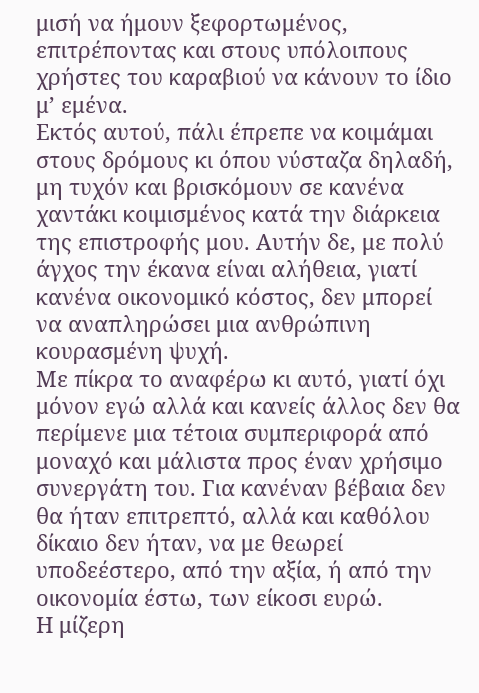μισή να ήμουν ξεφορτωμένος, επιτρέποντας και στους υπόλοιπους χρήστες του καραβιού να κάνουν το ίδιο μ’ εμένα.
Εκτός αυτού, πάλι έπρεπε να κοιμάμαι στους δρόμους κι όπου νύσταζα δηλαδή, μη τυχόν και βρισκόμουν σε κανένα χαντάκι κοιμισμένος κατά την διάρκεια της επιστροφής μου. Αυτήν δε, με πολύ άγχος την έκανα είναι αλήθεια, γιατί κανένα οικονομικό κόστος, δεν μπορεί να αναπληρώσει μια ανθρώπινη κουρασμένη ψυχή.
Με πίκρα το αναφέρω κι αυτό, γιατί όχι μόνον εγώ αλλά και κανείς άλλος δεν θα περίμενε μια τέτοια συμπεριφορά από μοναχό και μάλιστα προς έναν χρήσιμο συνεργάτη του. Για κανέναν βέβαια δεν θα ήταν επιτρεπτό, αλλά και καθόλου δίκαιο δεν ήταν, να με θεωρεί υποδεέστερο, από την αξία, ή από την οικονομία έστω, των είκοσι ευρώ.
Η μίζερη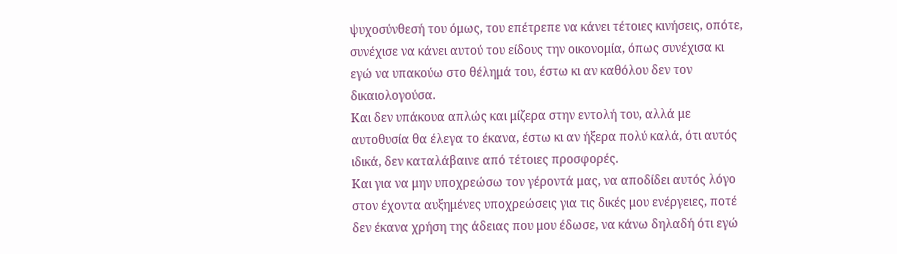ψυχοσύνθεσή του όμως, του επέτρεπε να κάνει τέτοιες κινήσεις, οπότε, συνέχισε να κάνει αυτού του είδους την οικονομία, όπως συνέχισα κι εγώ να υπακούω στο θέλημά του, έστω κι αν καθόλου δεν τον δικαιολογούσα.
Και δεν υπάκουα απλώς και μίζερα στην εντολή του, αλλά με αυτοθυσία θα έλεγα το έκανα, έστω κι αν ήξερα πολύ καλά, ότι αυτός ιδικά, δεν καταλάβαινε από τέτοιες προσφορές.
Και για να μην υποχρεώσω τον γέροντά μας, να αποδίδει αυτός λόγο στον έχοντα αυξημένες υποχρεώσεις για τις δικές μου ενέργειες, ποτέ δεν έκανα χρήση της άδειας που μου έδωσε, να κάνω δηλαδή ότι εγώ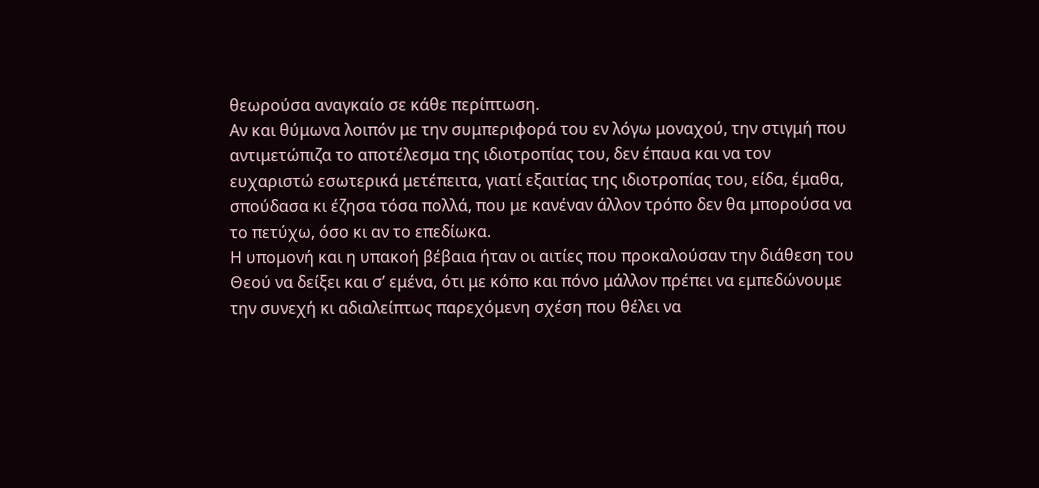θεωρούσα αναγκαίο σε κάθε περίπτωση.
Αν και θύμωνα λοιπόν με την συμπεριφορά του εν λόγω μοναχού, την στιγμή που αντιμετώπιζα το αποτέλεσμα της ιδιοτροπίας του, δεν έπαυα και να τον ευχαριστώ εσωτερικά μετέπειτα, γιατί εξαιτίας της ιδιοτροπίας του, είδα, έμαθα, σπούδασα κι έζησα τόσα πολλά, που με κανέναν άλλον τρόπο δεν θα μπορούσα να το πετύχω, όσο κι αν το επεδίωκα.
Η υπομονή και η υπακοή βέβαια ήταν οι αιτίες που προκαλούσαν την διάθεση του Θεού να δείξει και σ’ εμένα, ότι με κόπο και πόνο μάλλον πρέπει να εμπεδώνουμε την συνεχή κι αδιαλείπτως παρεχόμενη σχέση που θέλει να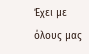Έχει με όλους μας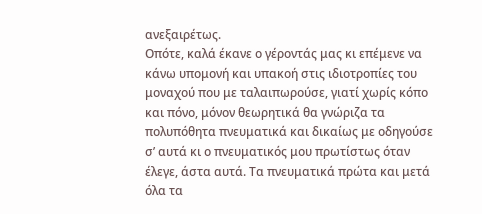ανεξαιρέτως.
Οπότε, καλά έκανε ο γέροντάς μας κι επέμενε να κάνω υπομονή και υπακοή στις ιδιοτροπίες του μοναχού που με ταλαιπωρούσε, γιατί χωρίς κόπο και πόνο, μόνον θεωρητικά θα γνώριζα τα πολυπόθητα πνευματικά και δικαίως με οδηγούσε σ’ αυτά κι ο πνευματικός μου πρωτίστως όταν έλεγε, άστα αυτά. Τα πνευματικά πρώτα και μετά όλα τα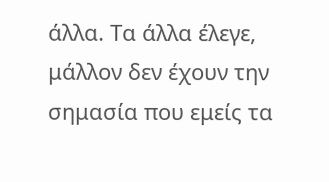άλλα. Τα άλλα έλεγε, μάλλον δεν έχουν την σημασία που εμείς τα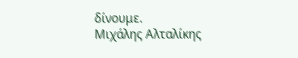δίνουμε.
Μιχάλης Αλταλίκης